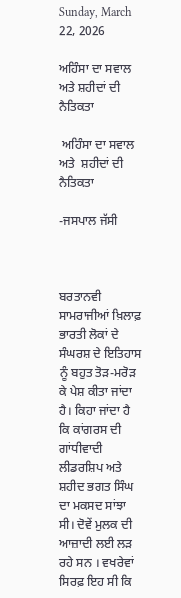Sunday, March 22, 2026

ਅਹਿੰਸਾ ਦਾ ਸਵਾਲ ਅਤੇ ਸ਼ਹੀਦਾਂ ਦੀ ਨੈਤਿਕਤਾ

 ਅਹਿੰਸਾ ਦਾ ਸਵਾਲ ਅਤੇ  ਸ਼ਹੀਦਾਂ ਦੀ ਨੈਤਿਕਤਾ

-ਜਸਪਾਲ ਜੱਸੀ



ਬਰਤਾਨਵੀ ਸਾਮਰਾਜੀਆਂ ਖ਼ਿਲਾਫ਼ ਭਾਰਤੀ ਲੋਕਾਂ ਦੇ ਸੰਘਰਸ਼ ਦੇ ਇਤਿਹਾਸ ਨੂੰ ਬਹੁਤ ਤੋੜ-ਮਰੋੜ ਕੇ ਪੇਸ਼ ਕੀਤਾ ਜਾਂਦਾ ਹੈ। ਕਿਹਾ ਜਾਂਦਾ ਹੈ ਕਿ ਕਾਂਗਰਸ ਦੀ ਗਾਂਧੀਵਾਦੀ ਲੀਡਰਸ਼ਿਪ ਅਤੇ ਸ਼ਹੀਦ ਭਗਤ ਸਿੰਘ ਦਾ ਮਕਸਦ ਸਾਂਝਾ ਸੀ। ਦੋਵੇਂ ਮੁਲਕ ਦੀ ਆਜ਼ਾਦੀ ਲਈ ਲੜ ਰਹੇ ਸਨ । ਵਖਰੇਵਾਂ ਸਿਰਫ਼ ਇਹ ਸੀ ਕਿ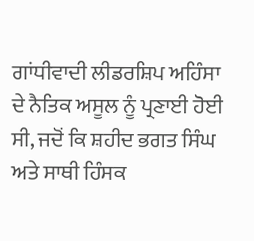ਗਾਂਧੀਵਾਦੀ ਲੀਡਰਸ਼ਿਪ ਅਹਿੰਸਾ ਦੇ ਨੈਤਿਕ ਅਸੂਲ ਨੂੰ ਪ੍ਰਣਾਈ ਹੋਈ ਸੀ, ਜਦੋਂ ਕਿ ਸ਼ਹੀਦ ਭਗਤ ਸਿੰਘ ਅਤੇ ਸਾਥੀ ਹਿੰਸਕ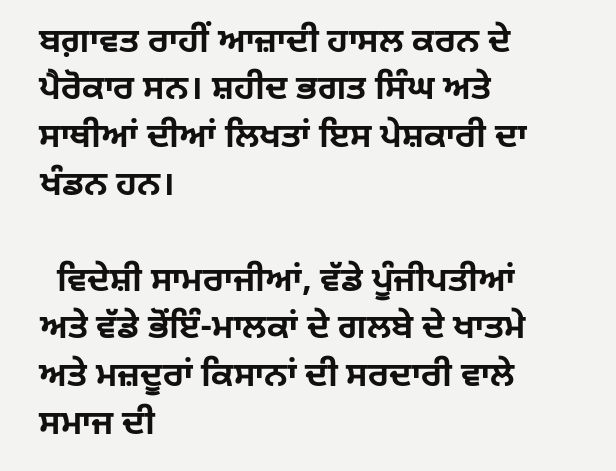ਬਗ਼ਾਵਤ ਰਾਹੀਂ ਆਜ਼ਾਦੀ ਹਾਸਲ ਕਰਨ ਦੇ ਪੈਰੋਕਾਰ ਸਨ। ਸ਼ਹੀਦ ਭਗਤ ਸਿੰਘ ਅਤੇ ਸਾਥੀਆਂ ਦੀਆਂ ਲਿਖਤਾਂ ਇਸ ਪੇਸ਼ਕਾਰੀ ਦਾ ਖੰਡਨ ਹਨ।

  ਵਿਦੇਸ਼ੀ ਸਾਮਰਾਜੀਆਂ, ਵੱਡੇ ਪੂੰਜੀਪਤੀਆਂ ਅਤੇ ਵੱਡੇ ਭੋਂਇੰ-ਮਾਲਕਾਂ ਦੇ ਗਲਬੇ ਦੇ ਖਾਤਮੇ ਅਤੇ ਮਜ਼ਦੂਰਾਂ ਕਿਸਾਨਾਂ ਦੀ ਸਰਦਾਰੀ ਵਾਲੇ ਸਮਾਜ ਦੀ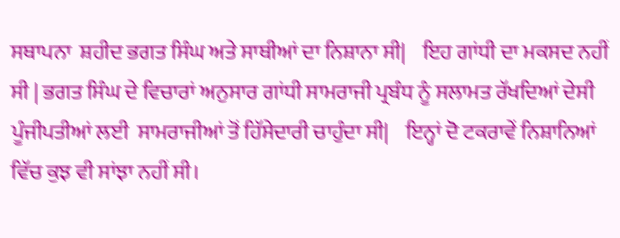ਸਥਾਪਨਾ  ਸ਼ਹੀਦ ਭਗਤ ਸਿੰਘ ਅਤੇ ਸਾਥੀਆਂ ਦਾ ਨਿਸ਼ਾਨਾ ਸੀ|    ਇਹ ਗਾਂਧੀ ਦਾ ਮਕਸਦ ਨਹੀਂ ਸੀ | ਭਗਤ ਸਿੰਘ ਦੇ ਵਿਚਾਰਾਂ ਅਨੁਸਾਰ ਗਾਂਧੀ ਸਾਮਰਾਜੀ ਪ੍ਰਬੰਧ ਨੂੰ ਸਲਾਮਤ ਰੱਖਦਿਆਂ ਦੇਸੀ ਪੂੰਜੀਪਤੀਆਂ ਲਈ  ਸਾਮਰਾਜੀਆਂ ਤੋਂ ਹਿੱਸੇਦਾਰੀ ਚਾਹੁੰਦਾ ਸੀ|    ਇਨ੍ਹਾਂ ਦੋ ਟਕਰਾਵੇਂ ਨਿਸ਼ਾਨਿਆਂ ਵਿੱਚ ਕੁਝ ਵੀ ਸਾਂਝਾ ਨਹੀਂ ਸੀ।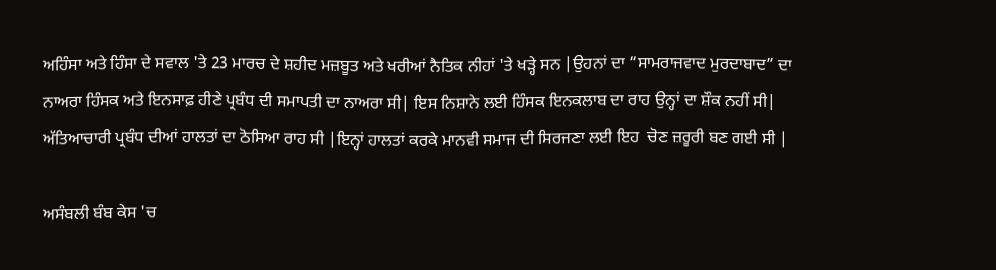ਅਹਿੰਸਾ ਅਤੇ ਹਿੰਸਾ ਦੇ ਸਵਾਲ 'ਤੇ 23 ਮਾਰਚ ਦੇ ਸ਼ਹੀਦ ਮਜ਼ਬੂਤ ਅਤੇ ਖਰੀਆਂ ਨੈਤਿਕ ਨੀਹਾਂ 'ਤੇ ਖੜ੍ਹੇ ਸਨ |ਉਹਨਾਂ ਦਾ “ਸਾਮਰਾਜਵਾਦ ਮੁਰਦਾਬਾਦ” ਦਾ ਨਾਅਰਾ ਹਿੰਸਕ ਅਤੇ ਇਨਸਾਫ਼ ਹੀਣੇ ਪ੍ਰਬੰਧ ਦੀ ਸਮਾਪਤੀ ਦਾ ਨਾਅਰਾ ਸੀ| ਇਸ ਨਿਸ਼ਾਨੇ ਲਈ ਹਿੰਸਕ ਇਨਕਲਾਬ ਦਾ ਰਾਹ ਉਨ੍ਹਾਂ ਦਾ ਸ਼ੌਕ ਨਹੀਂ ਸੀ| ਅੱਤਿਆਚਾਰੀ ਪ੍ਰਬੰਧ ਦੀਆਂ ਹਾਲਤਾਂ ਦਾ ਠੋਸਿਆ ਰਾਹ ਸੀ |ਇਨ੍ਹਾਂ ਹਾਲਤਾਂ ਕਰਕੇ ਮਾਨਵੀ ਸਮਾਜ ਦੀ ਸਿਰਜਣਾ ਲਈ ਇਹ  ਚੋਣ ਜ਼ਰੂਰੀ ਬਣ ਗਈ ਸੀ |

ਅਸੰਬਲੀ ਬੰਬ ਕੇਸ 'ਚ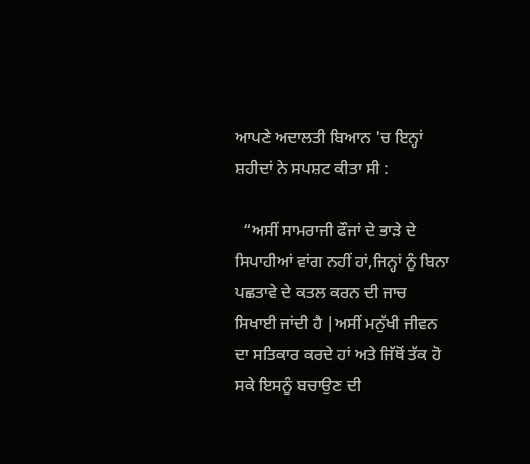ਆਪਣੇ ਅਦਾਲਤੀ ਬਿਆਨ 'ਚ ਇਨ੍ਹਾਂ ਸ਼ਹੀਦਾਂ ਨੇ ਸਪਸ਼ਟ ਕੀਤਾ ਸੀ :

  “ਅਸੀਂ ਸਾਮਰਾਜੀ ਫੌਜਾਂ ਦੇ ਭਾੜੇ ਦੇ ਸਿਪਾਹੀਆਂ ਵਾਂਗ ਨਹੀਂ ਹਾਂ,ਜਿਨ੍ਹਾਂ ਨੂੰ ਬਿਨਾ ਪਛਤਾਵੇ ਦੇ ਕਤਲ ਕਰਨ ਦੀ ਜਾਚ ਸਿਖਾਈ ਜਾਂਦੀ ਹੈ |ਅਸੀਂ ਮਨੁੱਖੀ ਜੀਵਨ ਦਾ ਸਤਿਕਾਰ ਕਰਦੇ ਹਾਂ ਅਤੇ ਜਿੱਥੋਂ ਤੱਕ ਹੋ ਸਕੇ ਇਸਨੂੰ ਬਚਾਉਣ ਦੀ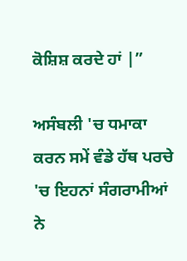ਕੋਸ਼ਿਸ਼ ਕਰਦੇ ਹਾਂ |”

ਅਸੰਬਲੀ 'ਚ ਧਮਾਕਾ ਕਰਨ ਸਮੇਂ ਵੰਡੇ ਹੱਥ ਪਰਚੇ 'ਚ ਇਹਨਾਂ ਸੰਗਰਾਮੀਆਂ ਨੇ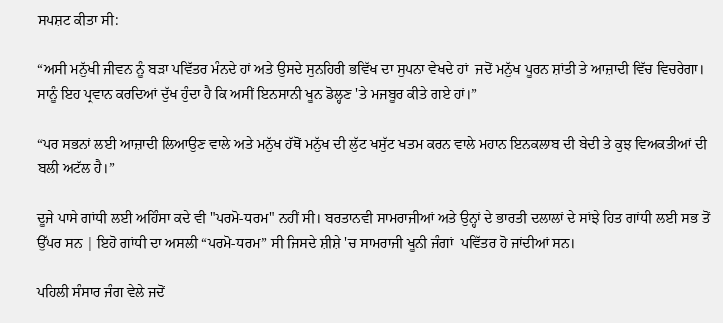ਸਪਸ਼ਟ ਕੀਤਾ ਸੀ:

“ਅਸੀ ਮਨੁੱਖੀ ਜੀਵਨ ਨੂੰ ਬੜਾ ਪਵਿੱਤਰ ਮੰਨਦੇ ਹਾਂ ਅਤੇ ਉਸਦੇ ਸੁਨਹਿਰੀ ਭਵਿੱਖ ਦਾ ਸੁਪਨਾ ਵੇਖਦੇ ਹਾਂ  ਜਦੋਂ ਮਨੁੱਖ ਪੂਰਨ ਸ਼ਾਂਤੀ ਤੇ ਆਜ਼ਾਦੀ ਵਿੱਚ ਵਿਚਰੇਗਾ। ਸਾਨੂੰ ਇਹ ਪ੍ਰਵਾਨ ਕਰਦਿਆਂ ਦੁੱਖ ਹੁੰਦਾ ਹੈ ਕਿ ਅਸੀਂ ਇਨਸਾਨੀ ਖੂਨ ਡੋਲ੍ਹਣ 'ਤੇ ਮਜਬੂਰ ਕੀਤੇ ਗਏ ਹਾਂ।”

“ਪਰ ਸਭਨਾਂ ਲਈ ਆਜ਼ਾਦੀ ਲਿਆਉਣ ਵਾਲੇ ਅਤੇ ਮਨੁੱਖ ਹੱਥੋਂ ਮਨੁੱਖ ਦੀ ਲੁੱਟ ਖਸੁੱਟ ਖਤਮ ਕਰਨ ਵਾਲੇ ਮਹਾਨ ਇਨਕਲਾਬ ਦੀ ਬੇਦੀ ਤੇ ਕੁਝ ਵਿਅਕਤੀਆਂ ਦੀ ਬਲੀ ਅਟੱਲ ਹੈ।”

ਦੂਜੇ ਪਾਸੇ ਗਾਂਧੀ ਲਈ ਅਹਿੰਸਾ ਕਦੇ ਵੀ "ਪਰਮੋ-ਧਰਮ" ਨਹੀਂ ਸੀ। ਬਰਤਾਨਵੀ ਸਾਮਰਾਜੀਆਂ ਅਤੇ ਉਨ੍ਹਾਂ ਦੇ ਭਾਰਤੀ ਦਲਾਲਾਂ ਦੇ ਸਾਂਝੇ ਹਿਤ ਗਾਂਧੀ ਲਈ ਸਭ ਤੋਂ ਉੱਪਰ ਸਨ | ਇਹੋ ਗਾਂਧੀ ਦਾ ਅਸਲੀ “ਪਰਮੋ-ਧਰਮ” ਸੀ ਜਿਸਦੇ ਸ਼ੀਸ਼ੇ 'ਚ ਸਾਮਰਾਜੀ ਖੂਨੀ ਜੰਗਾਂ  ਪਵਿੱਤਰ ਹੋ ਜਾਂਦੀਆਂ ਸਨ।

ਪਹਿਲੀ ਸੰਸਾਰ ਜੰਗ ਵੇਲੇ ਜਦੋਂ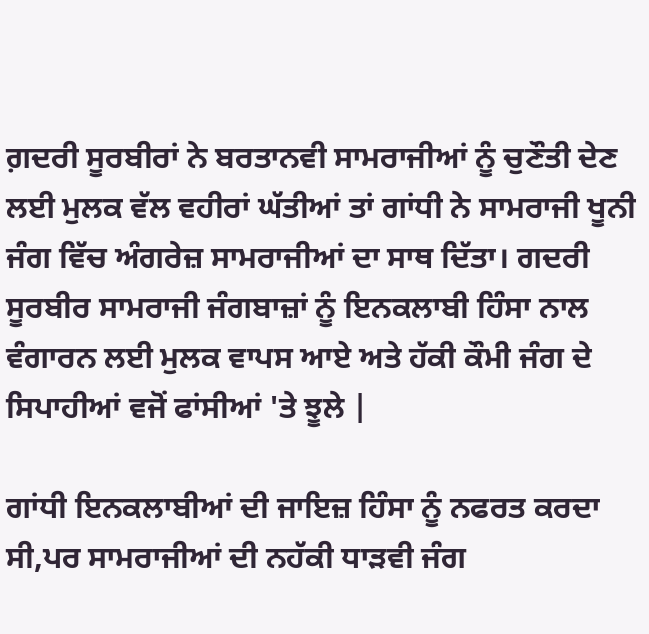ਗ਼ਦਰੀ ਸੂਰਬੀਰਾਂ ਨੇ ਬਰਤਾਨਵੀ ਸਾਮਰਾਜੀਆਂ ਨੂੰ ਚੁਣੌਤੀ ਦੇਣ ਲਈ ਮੁਲਕ ਵੱਲ ਵਹੀਰਾਂ ਘੱਤੀਆਂ ਤਾਂ ਗਾਂਧੀ ਨੇ ਸਾਮਰਾਜੀ ਖੂਨੀ ਜੰਗ ਵਿੱਚ ਅੰਗਰੇਜ਼ ਸਾਮਰਾਜੀਆਂ ਦਾ ਸਾਥ ਦਿੱਤਾ। ਗਦਰੀ ਸੂਰਬੀਰ ਸਾਮਰਾਜੀ ਜੰਗਬਾਜ਼ਾਂ ਨੂੰ ਇਨਕਲਾਬੀ ਹਿੰਸਾ ਨਾਲ ਵੰਗਾਰਨ ਲਈ ਮੁਲਕ ਵਾਪਸ ਆਏ ਅਤੇ ਹੱਕੀ ਕੌਮੀ ਜੰਗ ਦੇ ਸਿਪਾਹੀਆਂ ਵਜੋਂ ਫਾਂਸੀਆਂ 'ਤੇ ਝੂਲੇ |

ਗਾਂਧੀ ਇਨਕਲਾਬੀਆਂ ਦੀ ਜਾਇਜ਼ ਹਿੰਸਾ ਨੂੰ ਨਫਰਤ ਕਰਦਾ ਸੀ,ਪਰ ਸਾਮਰਾਜੀਆਂ ਦੀ ਨਹੱਕੀ ਧਾੜਵੀ ਜੰਗ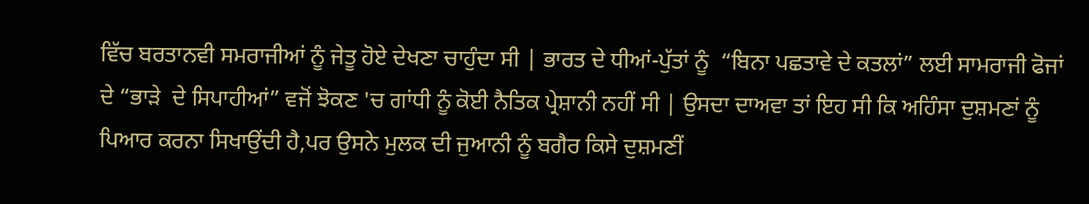ਵਿੱਚ ਬਰਤਾਨਵੀ ਸਮਰਾਜੀਆਂ ਨੂੰ ਜੇਤੂ ਹੋਏ ਦੇਖਣਾ ਚਾਹੁੰਦਾ ਸੀ | ਭਾਰਤ ਦੇ ਧੀਆਂ-ਪੁੱਤਾਂ ਨੂੰ  “ਬਿਨਾ ਪਛਤਾਵੇ ਦੇ ਕਤਲਾਂ” ਲਈ ਸਾਮਰਾਜੀ ਫੋਜਾਂ ਦੇ “ਭਾੜੇ  ਦੇ ਸਿਪਾਹੀਆਂ” ਵਜੋਂ ਝੋਕਣ 'ਚ ਗਾਂਧੀ ਨੂੰ ਕੋਈ ਨੈਤਿਕ ਪ੍ਰੇਸ਼ਾਨੀ ਨਹੀਂ ਸੀ | ਉਸਦਾ ਦਾਅਵਾ ਤਾਂ ਇਹ ਸੀ ਕਿ ਅਹਿੰਸਾ ਦੁਸ਼ਮਣਾਂ ਨੂੰ  ਪਿਆਰ ਕਰਨਾ ਸਿਖਾਉਂਦੀ ਹੈ,ਪਰ ਉਸਨੇ ਮੁਲਕ ਦੀ ਜੁਆਨੀ ਨੂੰ ਬਗੈਰ ਕਿਸੇ ਦੁਸ਼ਮਣੀਂ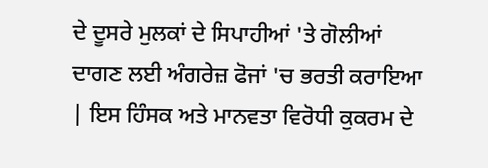ਦੇ ਦੂਸਰੇ ਮੁਲਕਾਂ ਦੇ ਸਿਪਾਹੀਆਂ 'ਤੇ ਗੋਲੀਆਂ ਦਾਗਣ ਲਈ ਅੰਗਰੇਜ਼ ਫੋਜਾਂ 'ਚ ਭਰਤੀ ਕਰਾਇਆ | ਇਸ ਹਿੰਸਕ ਅਤੇ ਮਾਨਵਤਾ ਵਿਰੋਧੀ ਕੁਕਰਮ ਦੇ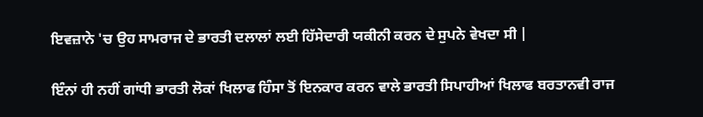ਇਵਜ਼ਾਨੇ 'ਚ ਉਹ ਸਾਮਰਾਜ ਦੇ ਭਾਰਤੀ ਦਲਾਲਾਂ ਲਈ ਹਿੱਸੇਦਾਰੀ ਯਕੀਨੀ ਕਰਨ ਦੇ ਸੁਪਨੇ ਵੇਖਦਾ ਸੀ |

ਇੰਨਾਂ ਹੀ ਨਹੀਂ ਗਾਂਧੀ ਭਾਰਤੀ ਲੋਕਾਂ ਖਿਲਾਫ ਹਿੰਸਾ ਤੋਂ ਇਨਕਾਰ ਕਰਨ ਵਾਲੇ ਭਾਰਤੀ ਸਿਪਾਹੀਆਂ ਖਿਲਾਫ ਬਰਤਾਨਵੀ ਰਾਜ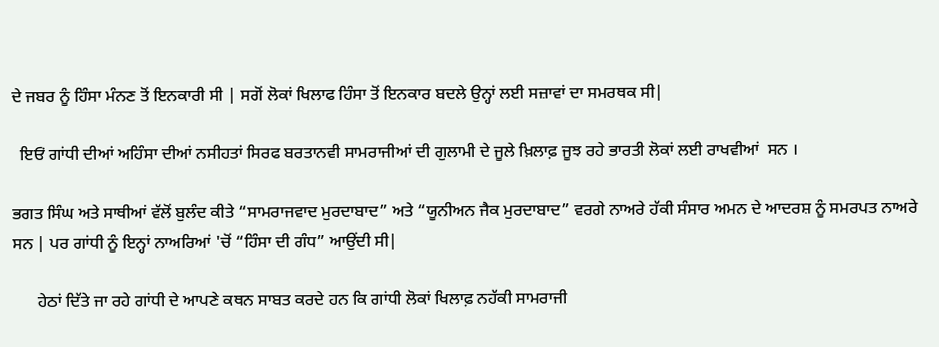ਦੇ ਜਬਰ ਨੂੰ ਹਿੰਸਾ ਮੰਨਣ ਤੋਂ ਇਨਕਾਰੀ ਸੀ | ਸਗੋਂ ਲੋਕਾਂ ਖਿਲਾਫ ਹਿੰਸਾ ਤੋਂ ਇਨਕਾਰ ਬਦਲੇ ਉਨ੍ਹਾਂ ਲਈ ਸਜ਼ਾਵਾਂ ਦਾ ਸਮਰਥਕ ਸੀ|

  ਇਓਂ ਗਾਂਧੀ ਦੀਆਂ ਅਹਿੰਸਾ ਦੀਆਂ ਨਸੀਹਤਾਂ ਸਿਰਫ ਬਰਤਾਨਵੀ ਸਾਮਰਾਜੀਆਂ ਦੀ ਗੁਲਾਮੀ ਦੇ ਜੂਲੇ ਖ਼ਿਲਾਫ਼ ਜੂਝ ਰਹੇ ਭਾਰਤੀ ਲੋਕਾਂ ਲਈ ਰਾਖਵੀਆਂ  ਸਨ ।

ਭਗਤ ਸਿੰਘ ਅਤੇ ਸਾਥੀਆਂ ਵੱਲੋਂ ਬੁਲੰਦ ਕੀਤੇ “ਸਾਮਰਾਜਵਾਦ ਮੁਰਦਾਬਾਦ” ਅਤੇ “ਯੂਨੀਅਨ ਜੈਕ ਮੁਰਦਾਬਾਦ” ਵਰਗੇ ਨਾਅਰੇ ਹੱਕੀ ਸੰਸਾਰ ਅਮਨ ਦੇ ਆਦਰਸ਼ ਨੂੰ ਸਮਰਪਤ ਨਾਅਰੇ ਸਨ | ਪਰ ਗਾਂਧੀ ਨੂੰ ਇਨ੍ਹਾਂ ਨਾਅਰਿਆਂ 'ਚੋਂ “ਹਿੰਸਾ ਦੀ ਗੰਧ” ਆਉਂਦੀ ਸੀ|

      ਹੇਠਾਂ ਦਿੱਤੇ ਜਾ ਰਹੇ ਗਾਂਧੀ ਦੇ ਆਪਣੇ ਕਥਨ ਸਾਬਤ ਕਰਦੇ ਹਨ ਕਿ ਗਾਂਧੀ ਲੋਕਾਂ ਖਿਲਾਫ਼ ਨਹੱਕੀ ਸਾਮਰਾਜੀ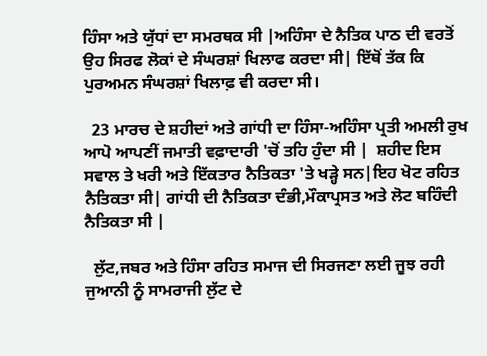ਹਿੰਸਾ ਅਤੇ ਯੁੱਧਾਂ ਦਾ ਸਮਰਥਕ ਸੀ |ਅਹਿੰਸਾ ਦੇ ਨੈਤਿਕ ਪਾਠ ਦੀ ਵਰਤੋਂ ਉਹ ਸਿਰਫ ਲੋਕਾਂ ਦੇ ਸੰਘਰਸ਼ਾਂ ਖਿਲਾਫ ਕਰਦਾ ਸੀ| ਇੱਥੋਂ ਤੱਕ ਕਿ ਪੁਰਅਮਨ ਸੰਘਰਸ਼ਾਂ ਖਿਲਾਫ਼ ਵੀ ਕਰਦਾ ਸੀ।

  23 ਮਾਰਚ ਦੇ ਸ਼ਹੀਦਾਂ ਅਤੇ ਗਾਂਧੀ ਦਾ ਹਿੰਸਾ-ਅਹਿੰਸਾ ਪ੍ਰਤੀ ਅਮਲੀ ਰੁਖ ਆਪੋ ਆਪਣੀਂ ਜਮਾਤੀ ਵਫ਼ਾਦਾਰੀ 'ਚੋਂ ਤਹਿ ਹੁੰਦਾ ਸੀ |  ਸ਼ਹੀਦ ਇਸ ਸਵਾਲ ਤੇ ਖਰੀ ਅਤੇ ਇੱਕਤਾਰ ਨੈਤਿਕਤਾ 'ਤੇ ਖੜ੍ਹੇ ਸਨ|ਇਹ ਖੋਟ ਰਹਿਤ ਨੈਤਿਕਤਾ ਸੀ| ਗਾਂਧੀ ਦੀ ਨੈਤਿਕਤਾ ਦੰਭੀ,ਮੌਕਾਪ੍ਰਸਤ ਅਤੇ ਲੋਟ ਬਹਿੰਦੀ ਨੈਤਿਕਤਾ ਸੀ |

  ਲੁੱਟ,ਜਬਰ ਅਤੇ ਹਿੰਸਾ ਰਹਿਤ ਸਮਾਜ ਦੀ ਸਿਰਜਣਾ ਲਈ ਜੂਝ ਰਹੀ ਜੁਆਨੀ ਨੂੰ ਸਾਮਰਾਜੀ ਲੁੱਟ ਦੇ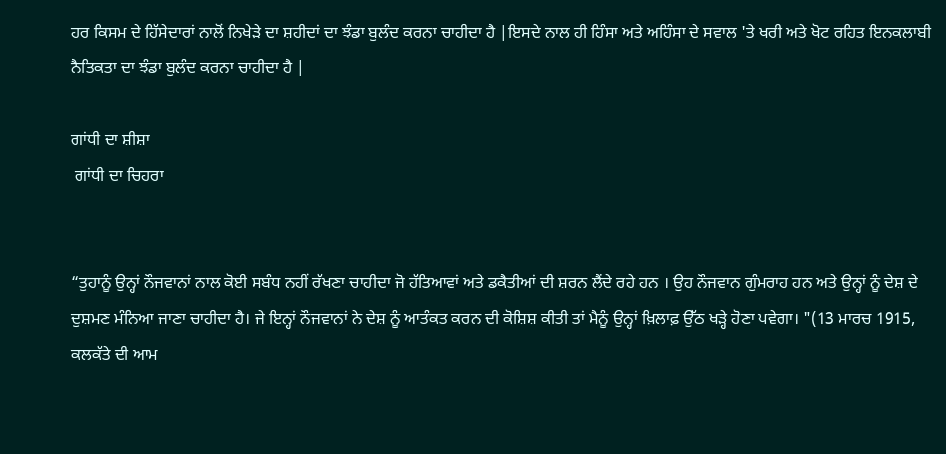ਹਰ ਕਿਸਮ ਦੇ ਹਿੱਸੇਦਾਰਾਂ ਨਾਲੋਂ ਨਿਖੇੜੇ ਦਾ ਸ਼ਹੀਦਾਂ ਦਾ ਝੰਡਾ ਬੁਲੰਦ ਕਰਨਾ ਚਾਹੀਦਾ ਹੈ |ਇਸਦੇ ਨਾਲ ਹੀ ਹਿੰਸਾ ਅਤੇ ਅਹਿੰਸਾ ਦੇ ਸਵਾਲ 'ਤੇ ਖਰੀ ਅਤੇ ਖੋਟ ਰਹਿਤ ਇਨਕਲਾਬੀ ਨੈਤਿਕਤਾ ਦਾ ਝੰਡਾ ਬੁਲੰਦ ਕਰਨਾ ਚਾਹੀਦਾ ਹੈ |

ਗਾਂਧੀ ਦਾ ਸ਼ੀਸ਼ਾ
 ਗਾਂਧੀ ਦਾ ਚਿਹਰਾ


“ਤੁਹਾਨੂੰ ਉਨ੍ਹਾਂ ਨੌਜਵਾਨਾਂ ਨਾਲ ਕੋਈ ਸਬੰਧ ਨਹੀਂ ਰੱਖਣਾ ਚਾਹੀਦਾ ਜੋ ਹੱਤਿਆਵਾਂ ਅਤੇ ਡਕੈਤੀਆਂ ਦੀ ਸ਼ਰਨ ਲੈਂਦੇ ਰਹੇ ਹਨ । ਉਹ ਨੌਜਵਾਨ ਗੁੰਮਰਾਹ ਹਨ ਅਤੇ ਉਨ੍ਹਾਂ ਨੂੰ ਦੇਸ਼ ਦੇ ਦੁਸ਼ਮਣ ਮੰਨਿਆ ਜਾਣਾ ਚਾਹੀਦਾ ਹੈ। ਜੇ ਇਨ੍ਹਾਂ ਨੌਜਵਾਨਾਂ ਨੇ ਦੇਸ਼ ਨੂੰ ਆਤੰਕਤ ਕਰਨ ਦੀ ਕੋਸ਼ਿਸ਼ ਕੀਤੀ ਤਾਂ ਮੈਨੂੰ ਉਨ੍ਹਾਂ ਖ਼ਿਲਾਫ਼ ਉੱਠ ਖੜ੍ਹੇ ਹੋਣਾ ਪਵੇਗਾ। "(13 ਮਾਰਚ 1915,  ਕਲਕੱਤੇ ਦੀ ਆਮ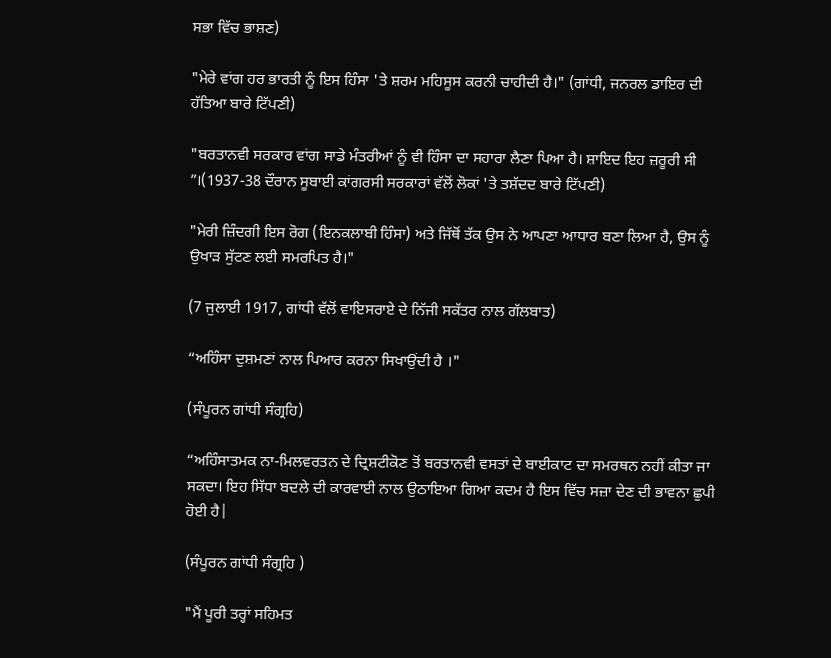ਸਭਾ ਵਿੱਚ ਭਾਸ਼ਣ)

"ਮੇਰੇ ਵਾਂਗ ਹਰ ਭਾਰਤੀ ਨੂੰ ਇਸ ਹਿੰਸਾ 'ਤੇ ਸ਼ਰਮ ਮਹਿਸੂਸ ਕਰਨੀ ਚਾਹੀਦੀ ਹੈ।" (ਗਾਂਧੀ, ਜਨਰਲ ਡਾਇਰ ਦੀ ਹੱਤਿਆ ਬਾਰੇ ਟਿੱਪਣੀ)

"ਬਰਤਾਨਵੀ ਸਰਕਾਰ ਵਾਂਗ ਸਾਡੇ ਮੰਤਰੀਆਂ ਨੂੰ ਵੀ ਹਿੰਸਾ ਦਾ ਸਹਾਰਾ ਲੈਣਾ ਪਿਆ ਹੈ। ਸ਼ਾਇਦ ਇਹ ਜ਼ਰੂਰੀ ਸੀ ”।(1937-38 ਦੌਰਾਨ ਸੂਬਾਈ ਕਾਂਗਰਸੀ ਸਰਕਾਰਾਂ ਵੱਲੋਂ ਲੋਕਾਂ 'ਤੇ ਤਸ਼ੱਦਦ ਬਾਰੇ ਟਿੱਪਣੀ)

"ਮੇਰੀ ਜ਼ਿੰਦਗੀ ਇਸ ਰੋਗ (ਇਨਕਲਾਬੀ ਹਿੰਸਾ) ਅਤੇ ਜਿੱਥੋਂ ਤੱਕ ਉਸ ਨੇ ਆਪਣਾ ਆਧਾਰ ਬਣਾ ਲਿਆ ਹੈ, ਉਸ ਨੂੰ ਉਖਾੜ ਸੁੱਟਣ ਲਈ ਸਮਰਪਿਤ ਹੈ।"

(7 ਜੁਲਾਈ 1917, ਗਾਂਧੀ ਵੱਲੋਂ ਵਾਇਸਰਾਏ ਦੇ ਨਿੱਜੀ ਸਕੱਤਰ ਨਾਲ ਗੱਲਬਾਤ)

“ਅਹਿੰਸਾ ਦੁਸ਼ਮਣਾਂ ਨਾਲ ਪਿਆਰ ਕਰਨਾ ਸਿਖਾਉਂਦੀ ਹੈ ।"

(ਸੰਪੂਰਨ ਗਾਂਧੀ ਸੰਗ੍ਰਹਿ)

“ਅਹਿੰਸਾਤਮਕ ਨਾ-ਮਿਲਵਰਤਨ ਦੇ ਦ੍ਰਿਸ਼ਟੀਕੋਣ ਤੋਂ ਬਰਤਾਨਵੀ ਵਸਤਾਂ ਦੇ ਬਾਈਕਾਟ ਦਾ ਸਮਰਥਨ ਨਹੀਂ ਕੀਤਾ ਜਾ ਸਕਦਾ। ਇਹ ਸਿੱਧਾ ਬਦਲੇ ਦੀ ਕਾਰਵਾਈ ਨਾਲ ਉਠਾਇਆ ਗਿਆ ਕਦਮ ਹੈ ਇਸ ਵਿੱਚ ਸਜ਼ਾ ਦੇਣ ਦੀ ਭਾਵਨਾ ਛੁਪੀ ਹੋਈ ਹੈ|

(ਸੰਪੂਰਨ ਗਾਂਧੀ ਸੰਗ੍ਰਹਿ )

"ਮੈਂ ਪੂਰੀ ਤਰ੍ਹਾਂ ਸਹਿਮਤ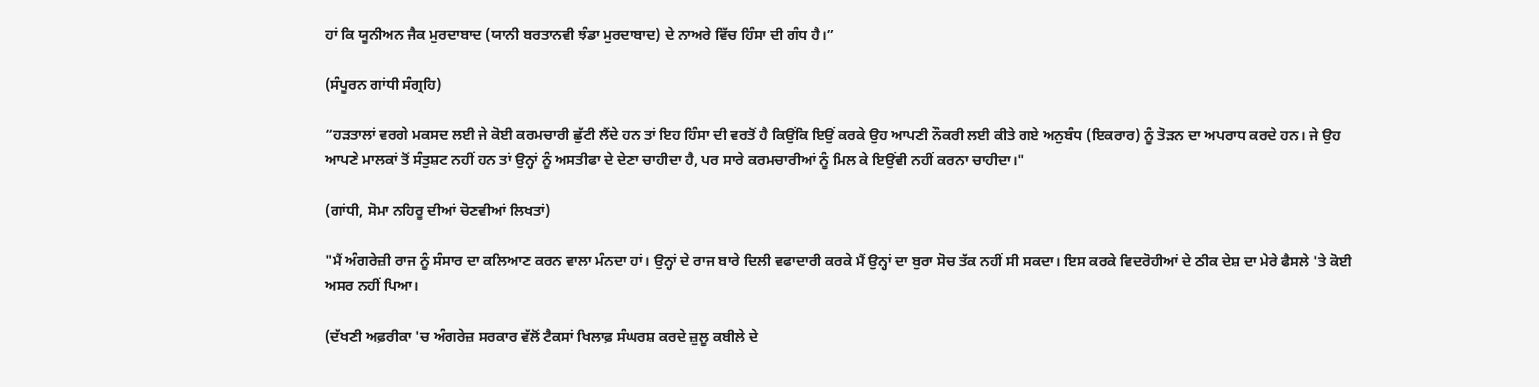ਹਾਂ ਕਿ ਯੂਨੀਅਨ ਜੈਕ ਮੁਰਦਾਬਾਦ (ਯਾਨੀ ਬਰਤਾਨਵੀ ਝੰਡਾ ਮੁਰਦਾਬਾਦ) ਦੇ ਨਾਅਰੇ ਵਿੱਚ ਹਿੰਸਾ ਦੀ ਗੰਧ ਹੈ।”

(ਸੰਪੂਰਨ ਗਾਂਧੀ ਸੰਗ੍ਰਹਿ)

“ਹੜਤਾਲਾਂ ਵਰਗੇ ਮਕਸਦ ਲਈ ਜੇ ਕੋਈ ਕਰਮਚਾਰੀ ਛੁੱਟੀ ਲੈਂਦੇ ਹਨ ਤਾਂ ਇਹ ਹਿੰਸਾ ਦੀ ਵਰਤੋਂ ਹੈ ਕਿਉਂਕਿ ਇਉਂ ਕਰਕੇ ਉਹ ਆਪਣੀ ਨੌਕਰੀ ਲਈ ਕੀਤੇ ਗਏ ਅਨੁਬੰਧ (ਇਕਰਾਰ) ਨੂੰ ਤੋੜਨ ਦਾ ਅਪਰਾਧ ਕਰਦੇ ਹਨ। ਜੇ ਉਹ ਆਪਣੇ ਮਾਲਕਾਂ ਤੋਂ ਸੰਤੁਸ਼ਟ ਨਹੀਂ ਹਨ ਤਾਂ ਉਨ੍ਹਾਂ ਨੂੰ ਅਸਤੀਫਾ ਦੇ ਦੇਣਾ ਚਾਹੀਦਾ ਹੈ, ਪਰ ਸਾਰੇ ਕਰਮਚਾਰੀਆਂ ਨੂੰ ਮਿਲ ਕੇ ਇਉਂਵੀ ਨਹੀਂ ਕਰਨਾ ਚਾਹੀਦਾ।"

(ਗਾਂਧੀ, ਸੋਮਾ ਨਹਿਰੂ ਦੀਆਂ ਚੋਣਵੀਆਂ ਲਿਖਤਾਂ)

"ਮੈਂ ਅੰਗਰੇਜ਼ੀ ਰਾਜ ਨੂੰ ਸੰਸਾਰ ਦਾ ਕਲਿਆਣ ਕਰਨ ਵਾਲਾ ਮੰਨਦਾ ਹਾਂ। ਉਨ੍ਹਾਂ ਦੇ ਰਾਜ ਬਾਰੇ ਦਿਲੀ ਵਫਾਦਾਰੀ ਕਰਕੇ ਮੈਂ ਉਨ੍ਹਾਂ ਦਾ ਬੁਰਾ ਸੋਚ ਤੱਕ ਨਹੀਂ ਸੀ ਸਕਦਾ। ਇਸ ਕਰਕੇ ਵਿਦਰੋਹੀਆਂ ਦੇ ਠੀਕ ਦੇਸ਼ ਦਾ ਮੇਰੇ ਫੈਸਲੇ 'ਤੇ ਕੋਈ ਅਸਰ ਨਹੀਂ ਪਿਆ।

(ਦੱਖਣੀ ਅਫ਼ਰੀਕਾ 'ਚ ਅੰਗਰੇਜ਼ ਸਰਕਾਰ ਵੱਲੋਂ ਟੈਕਸਾਂ ਖਿਲਾਫ਼ ਸੰਘਰਸ਼ ਕਰਦੇ ਜ਼ੁਲੂ ਕਬੀਲੇ ਦੇ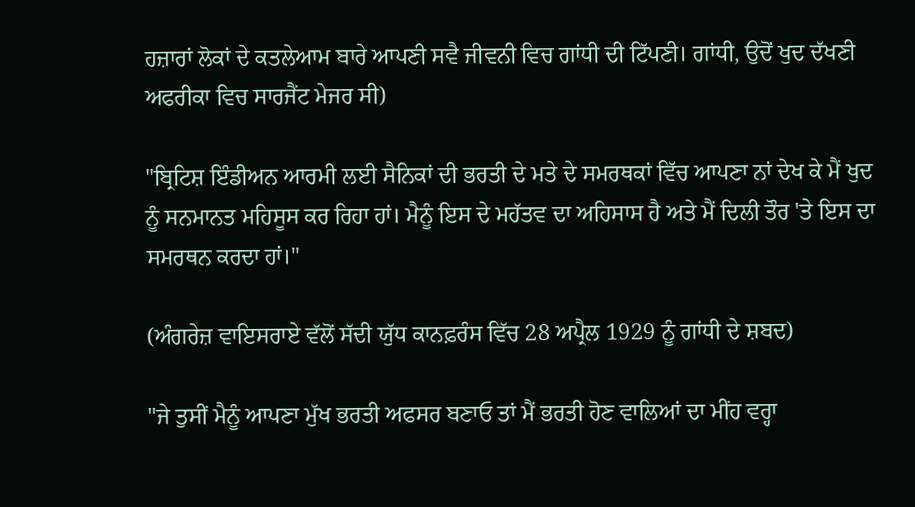ਹਜ਼ਾਰਾਂ ਲੋਕਾਂ ਦੇ ਕਤਲੇਆਮ ਬਾਰੇ ਆਪਣੀ ਸਵੈ ਜੀਵਨੀ ਵਿਚ ਗਾਂਧੀ ਦੀ ਟਿੱਪਣੀ। ਗਾਂਧੀ, ਉਦੋਂ ਖੁਦ ਦੱਖਣੀ ਅਫਰੀਕਾ ਵਿਚ ਸਾਰਜੈਂਟ ਮੇਜਰ ਸੀ)

"ਬ੍ਰਿਟਿਸ਼ ਇੰਡੀਅਨ ਆਰਮੀ ਲਈ ਸੈਨਿਕਾਂ ਦੀ ਭਰਤੀ ਦੇ ਮਤੇ ਦੇ ਸਮਰਥਕਾਂ ਵਿੱਚ ਆਪਣਾ ਨਾਂ ਦੇਖ ਕੇ ਮੈਂ ਖੁਦ ਨੂੰ ਸਨਮਾਨਤ ਮਹਿਸੂਸ ਕਰ ਰਿਹਾ ਹਾਂ। ਮੈਨੂੰ ਇਸ ਦੇ ਮਹੱਤਵ ਦਾ ਅਹਿਸਾਸ ਹੈ ਅਤੇ ਮੈਂ ਦਿਲੀ ਤੌਰ 'ਤੇ ਇਸ ਦਾ ਸਮਰਥਨ ਕਰਦਾ ਹਾਂ।"

(ਅੰਗਰੇਜ਼ ਵਾਇਸਰਾਏ ਵੱਲੋਂ ਸੱਦੀ ਯੁੱਧ ਕਾਨਫ਼ਰੰਸ ਵਿੱਚ 28 ਅਪ੍ਰੈਲ 1929 ਨੂੰ ਗਾਂਧੀ ਦੇ ਸ਼ਬਦ)

"ਜੇ ਤੁਸੀਂ ਮੈਨੂੰ ਆਪਣਾ ਮੁੱਖ ਭਰਤੀ ਅਫਸਰ ਬਣਾਓ ਤਾਂ ਮੈਂ ਭਰਤੀ ਹੋਣ ਵਾਲਿਆਂ ਦਾ ਮੀਂਹ ਵਰ੍ਹਾ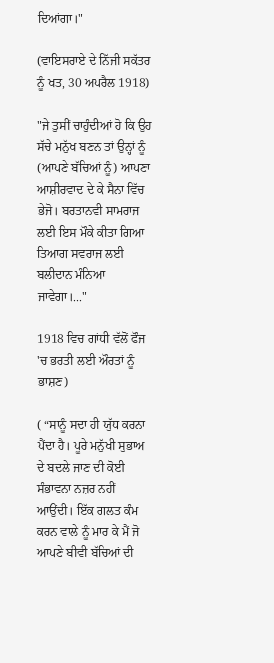ਦਿਆਂਗਾ।"

(ਵਾਇਸਰਾਏ ਦੇ ਨਿੱਜੀ ਸਕੱਤਰ ਨੂੰ ਖਤ, 30 ਅਪਰੈਲ 1918)

"ਜੇ ਤੁਸੀਂ ਚਾਹੁੰਦੀਆਂ ਹੋ ਕਿ ਉਹ ਸੱਚੇ ਮਨੁੱਖ ਬਣਨ ਤਾਂ ਉਨ੍ਹਾਂ ਨੂੰ (ਆਪਣੇ ਬੱਚਿਆਂ ਨੂੰ) ਆਪਣਾ ਆਸ਼ੀਰਵਾਦ ਦੇ ਕੇ ਸੈਨਾ ਵਿੱਚ ਭੇਜੋ। ਬਰਤਾਨਵੀ ਸਾਮਰਾਜ ਲਈ ਇਸ ਮੌਕੇ ਕੀਤਾ ਗਿਆ ਤਿਆਗ ਸਵਰਾਜ ਲਈ ਬਲੀਦਾਨ ਮੰਨਿਆ ਜਾਵੇਗਾ।..."

1918 ਵਿਚ ਗਾਂਧੀ ਵੱਲੋਂ ਫੌਜ 'ਚ ਭਰਤੀ ਲਈ ਔਰਤਾਂ ਨੂੰ ਭਾਸ਼ਣ)

( “ਸਾਨੂੰ ਸਦਾ ਹੀ ਯੁੱਧ ਕਰਨਾ ਪੈਂਦਾ ਹੈ। ਪੂਰੇ ਮਨੁੱਖੀ ਸੁਭਾਅ ਦੇ ਬਦਲੇ ਜਾਣ ਦੀ ਕੋਈ ਸੰਭਾਵਨਾ ਨਜ਼ਰ ਨਹੀਂ ਆਉਂਦੀ। ਇੱਕ ਗਲਤ ਕੰਮ ਕਰਨ ਵਾਲੇ ਨੂੰ ਮਾਰ ਕੇ ਮੈਂ ਜੋ ਆਪਣੇ ਬੀਵੀ ਬੱਚਿਆਂ ਦੀ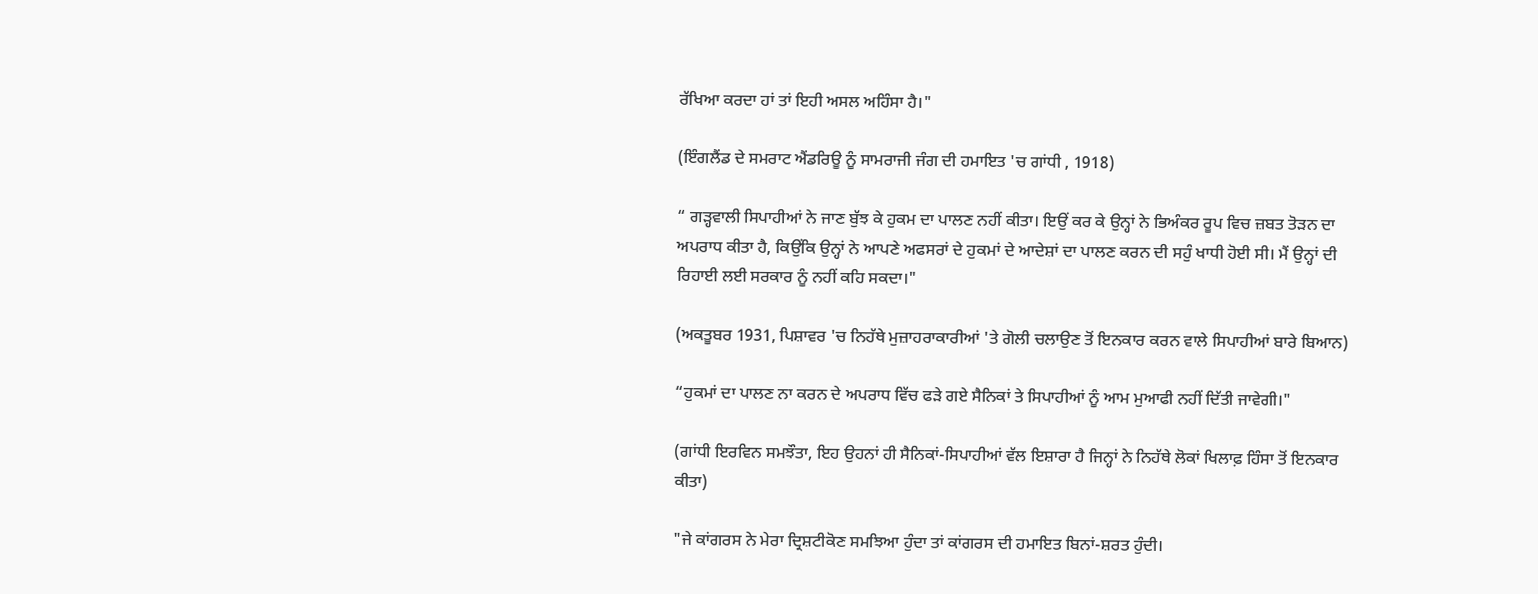ਰੱਖਿਆ ਕਰਦਾ ਹਾਂ ਤਾਂ ਇਹੀ ਅਸਲ ਅਹਿੰਸਾ ਹੈ।"

(ਇੰਗਲੈਂਡ ਦੇ ਸਮਰਾਟ ਐਂਡਰਿਊ ਨੂੰ ਸਾਮਰਾਜੀ ਜੰਗ ਦੀ ਹਮਾਇਤ 'ਚ ਗਾਂਧੀ , 1918)

“ ਗੜ੍ਹਵਾਲੀ ਸਿਪਾਹੀਆਂ ਨੇ ਜਾਣ ਬੁੱਝ ਕੇ ਹੁਕਮ ਦਾ ਪਾਲਣ ਨਹੀਂ ਕੀਤਾ। ਇਉਂ ਕਰ ਕੇ ਉਨ੍ਹਾਂ ਨੇ ਭਿਅੰਕਰ ਰੂਪ ਵਿਚ ਜ਼ਬਤ ਤੋੜਨ ਦਾ ਅਪਰਾਧ ਕੀਤਾ ਹੈ, ਕਿਉਂਕਿ ਉਨ੍ਹਾਂ ਨੇ ਆਪਣੇ ਅਫਸਰਾਂ ਦੇ ਹੁਕਮਾਂ ਦੇ ਆਦੇਸ਼ਾਂ ਦਾ ਪਾਲਣ ਕਰਨ ਦੀ ਸਹੁੰ ਖਾਧੀ ਹੋਈ ਸੀ। ਮੈਂ ਉਨ੍ਹਾਂ ਦੀ ਰਿਹਾਈ ਲਈ ਸਰਕਾਰ ਨੂੰ ਨਹੀਂ ਕਹਿ ਸਕਦਾ।"

(ਅਕਤੂਬਰ 1931, ਪਿਸ਼ਾਵਰ 'ਚ ਨਿਹੱਥੇ ਮੁਜ਼ਾਹਰਾਕਾਰੀਆਂ 'ਤੇ ਗੋਲੀ ਚਲਾਉਣ ਤੋਂ ਇਨਕਾਰ ਕਰਨ ਵਾਲੇ ਸਿਪਾਹੀਆਂ ਬਾਰੇ ਬਿਆਨ)

“ਹੁਕਮਾਂ ਦਾ ਪਾਲਣ ਨਾ ਕਰਨ ਦੇ ਅਪਰਾਧ ਵਿੱਚ ਫੜੇ ਗਏ ਸੈਨਿਕਾਂ ਤੇ ਸਿਪਾਹੀਆਂ ਨੂੰ ਆਮ ਮੁਆਫੀ ਨਹੀਂ ਦਿੱਤੀ ਜਾਵੇਗੀ।"

(ਗਾਂਧੀ ਇਰਵਿਨ ਸਮਝੌਤਾ, ਇਹ ਉਹਨਾਂ ਹੀ ਸੈਨਿਕਾਂ-ਸਿਪਾਹੀਆਂ ਵੱਲ ਇਸ਼ਾਰਾ ਹੈ ਜਿਨ੍ਹਾਂ ਨੇ ਨਿਹੱਥੇ ਲੋਕਾਂ ਖਿਲਾਫ਼ ਹਿੰਸਾ ਤੋਂ ਇਨਕਾਰ ਕੀਤਾ)

"ਜੇ ਕਾਂਗਰਸ ਨੇ ਮੇਰਾ ਦ੍ਰਿਸ਼ਟੀਕੋਣ ਸਮਝਿਆ ਹੁੰਦਾ ਤਾਂ ਕਾਂਗਰਸ ਦੀ ਹਮਾਇਤ ਬਿਨਾਂ-ਸ਼ਰਤ ਹੁੰਦੀ।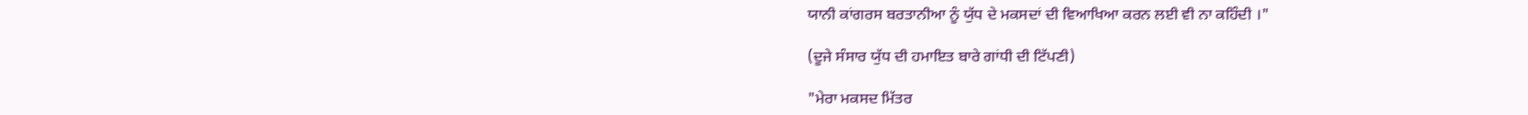ਯਾਨੀ ਕਾਂਗਰਸ ਬਰਤਾਨੀਆ ਨੂੰ ਯੁੱਧ ਦੇ ਮਕਸਦਾਂ ਦੀ ਵਿਆਖਿਆ ਕਰਨ ਲਈ ਵੀ ਨਾ ਕਹਿੰਦੀ ।"

(ਦੂਜੇ ਸੰਸਾਰ ਯੁੱਧ ਦੀ ਹਮਾਇਤ ਬਾਰੇ ਗਾਂਧੀ ਦੀ ਟਿੱਪਣੀ)

"ਮੇਰਾ ਮਕਸਦ ਮਿੱਤਰ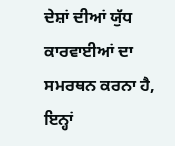ਦੇਸ਼ਾਂ ਦੀਆਂ ਯੁੱਧ ਕਾਰਵਾਈਆਂ ਦਾ ਸਮਰਥਨ ਕਰਨਾ ਹੈ, ਇਨ੍ਹਾਂ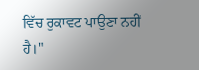ਵਿੱਚ ਰੁਕਾਵਟ ਪਾਉਣਾ ਨਹੀਂ ਹੈ।"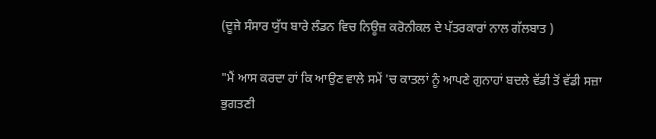(ਦੂਜੇ ਸੰਸਾਰ ਯੁੱਧ ਬਾਰੇ ਲੰਡਨ ਵਿਚ ਨਿਊਜ਼ ਕਰੋਨੀਕਲ ਦੇ ਪੱਤਰਕਾਰਾਂ ਨਾਲ ਗੱਲਬਾਤ )

"ਮੈਂ ਆਸ ਕਰਦਾ ਹਾਂ ਕਿ ਆਉਣ ਵਾਲੇ ਸਮੇਂ 'ਚ ਕਾਤਲਾਂ ਨੂੰ ਆਪਣੇ ਗੁਨਾਹਾਂ ਬਦਲੇ ਵੱਡੀ ਤੋਂ ਵੱਡੀ ਸਜ਼ਾ ਭੁਗਤਣੀ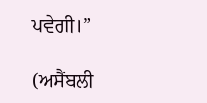ਪਵੇਗੀ।”

(ਅਸੈਂਬਲੀ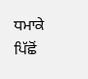ਧਮਾਕੇ ਪਿੱਛੋਂ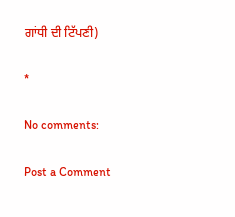ਗਾਂਧੀ ਦੀ ਟਿੱਪਣੀ)

*

No comments:

Post a Comment